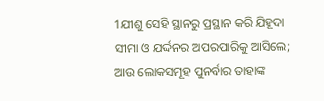1ଯୀଶୁ ସେହି ସ୍ଥାନରୁ ପ୍ରସ୍ଥାନ କରି ଯିହୂଦା ସୀମା ଓ ଯର୍ଦ୍ଦନର ଅପରପାରିକୁ ଆସିଲେ; ଆଉ ଲୋକସମୂହ ପୁନର୍ବାର ତାହାଙ୍କ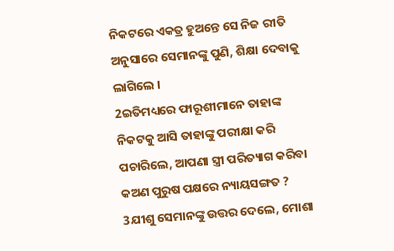ନିକଟରେ ଏକତ୍ର ହୁଅନ୍ତେ ସେ ନିଜ ରୀତି ଅନୁସାରେ ସେମାନଙ୍କୁ ପୁଣି, ଶିକ୍ଷା ଦେବାକୁ ଲାଗିଲେ ।
2ଇତିମଧ୍ୟରେ ଫାରୂଶୀମାନେ ତାହାଙ୍କ ନିକଟକୁ ଆସି ତାହାଙ୍କୁ ପରୀକ୍ଷା କରି ପଚାରିଲେ, ଆପଣା ସ୍ତ୍ରୀ ପରିତ୍ୟାଗ କରିବା କଅଣ ପୁରୁଷ ପକ୍ଷରେ ନ୍ୟାୟସଙ୍ଗତ ?
3ଯୀଶୁ ସେମାନଙ୍କୁ ଉତ୍ତର ଦେଲେ, ମୋଶା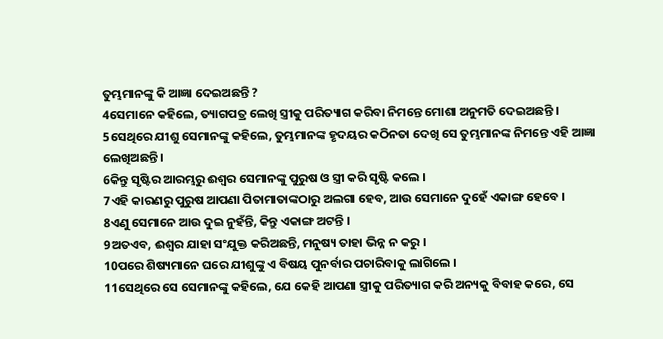ତୁମ୍ଭମାନଙ୍କୁ କି ଆଜ୍ଞା ଦେଇଅଛନ୍ତି ?
4ସେମାନେ କହିଲେ, ତ୍ୟାଗପତ୍ର ଲେଖି ସ୍ତ୍ରୀକୁ ପରିତ୍ୟାଗ କରିବା ନିମନ୍ତେ ମୋଶା ଅନୁମତି ଦେଇଅଛନ୍ତି ।
5ସେଥିରେ ଯୀଶୁ ସେମାନଙ୍କୁ କହିଲେ, ତୁମ୍ଭମାନଙ୍କ ହୃଦୟର କଠିନତା ଦେଖି ସେ ତୁମ୍ଭମାନଙ୍କ ନିମନ୍ତେ ଏହି ଆଜ୍ଞା ଲେଖିଅଛନ୍ତି ।
6କିନ୍ତୁ ସୃଷ୍ଟିର ଆରମ୍ଭରୁ ଈଶ୍ୱର ସେମାନଙ୍କୁ ପୁରୁଷ ଓ ସ୍ତ୍ରୀ କରି ସୃଷ୍ଟି କଲେ ।
7ଏହି କାରଣରୁ ପୁରୁଷ ଆପଣା ପିତାମାତାଙ୍କଠାରୁ ଅଲଗା ହେବ, ଆଉ ସେମାନେ ଦୁହେଁ ଏକାଙ୍ଗ ହେବେ ।
8ଏଣୁ ସେମାନେ ଆଉ ଦୁଇ ନୁହଁନ୍ତି, କିନ୍ତୁ ଏକାଙ୍ଗ ଅଟନ୍ତି ।
9ଅତଏବ, ଈଶ୍ୱର ଯାହା ସଂଯୁକ୍ତ କରିଅଛନ୍ତି, ମନୁଷ୍ୟ ତାହା ଭିନ୍ନ ନ କରୁ ।
10ପରେ ଶିଷ୍ୟମାନେ ଘରେ ଯୀଶୁଙ୍କୁ ଏ ବିଷୟ ପୁନର୍ବାର ପଚାରିବାକୁ ଲାଗିଲେ ।
11ସେଥିରେ ସେ ସେମାନଙ୍କୁ କହିଲେ, ଯେ କେହି ଆପଣା ସ୍ତ୍ରୀକୁ ପରିତ୍ୟାଗ କରି ଅନ୍ୟକୁ ବିବାହ କରେ, ସେ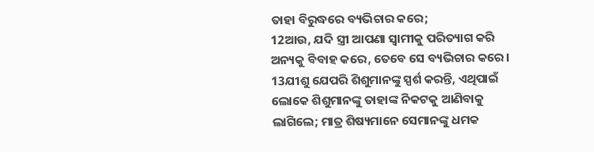ତାହା ବିରୁଦ୍ଧରେ ବ୍ୟଭିଚାର କରେ;
12ଆଉ, ଯଦି ସ୍ତ୍ରୀ ଆପଣା ସ୍ୱାମୀକୁ ପରିତ୍ୟାଗ କରି ଅନ୍ୟକୁ ବିବାହ କରେ, ତେବେ ସେ ବ୍ୟଭିଚାର କରେ ।
13ଯୀଶୁ ଯେପରି ଶିଶୁମାନଙ୍କୁ ସ୍ପର୍ଶ କରନ୍ତି, ଏଥିପାଇଁ ଲୋକେ ଶିଶୁମାନଙ୍କୁ ତାହାଙ୍କ ନିକଟକୁ ଆଣିବାକୁ ଲାଗିଲେ; ମାତ୍ର ଶିଷ୍ୟମାନେ ସେମାନଙ୍କୁ ଧମକ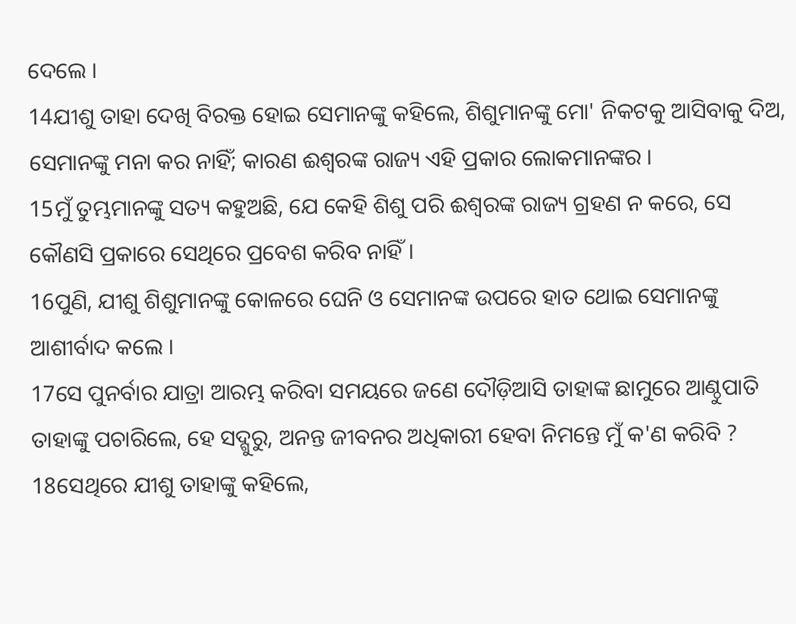ଦେଲେ ।
14ଯୀଶୁ ତାହା ଦେଖି ବିରକ୍ତ ହୋଇ ସେମାନଙ୍କୁ କହିଲେ, ଶିଶୁମାନଙ୍କୁ ମୋ' ନିକଟକୁ ଆସିବାକୁ ଦିଅ, ସେମାନଙ୍କୁ ମନା କର ନାହିଁ; କାରଣ ଈଶ୍ୱରଙ୍କ ରାଜ୍ୟ ଏହି ପ୍ରକାର ଲୋକମାନଙ୍କର ।
15ମୁଁ ତୁମ୍ଭମାନଙ୍କୁ ସତ୍ୟ କହୁଅଛି, ଯେ କେହି ଶିଶୁ ପରି ଈଶ୍ୱରଙ୍କ ରାଜ୍ୟ ଗ୍ରହଣ ନ କରେ, ସେ କୌଣସି ପ୍ରକାରେ ସେଥିରେ ପ୍ରବେଶ କରିବ ନାହିଁ ।
16ପୁଣି, ଯୀଶୁ ଶିଶୁମାନଙ୍କୁ କୋଳରେ ଘେନି ଓ ସେମାନଙ୍କ ଉପରେ ହାତ ଥୋଇ ସେମାନଙ୍କୁ ଆଶୀର୍ବାଦ କଲେ ।
17ସେ ପୁନର୍ବାର ଯାତ୍ରା ଆରମ୍ଭ କରିବା ସମୟରେ ଜଣେ ଦୌଡ଼ିଆସି ତାହାଙ୍କ ଛାମୁରେ ଆଣ୍ଠୁପାତି ତାହାଙ୍କୁ ପଚାରିଲେ, ହେ ସଦ୍ଗୁରୁ, ଅନନ୍ତ ଜୀବନର ଅଧିକାରୀ ହେବା ନିମନ୍ତେ ମୁଁ କ'ଣ କରିବି ?
18ସେଥିରେ ଯୀଶୁ ତାହାଙ୍କୁ କହିଲେ,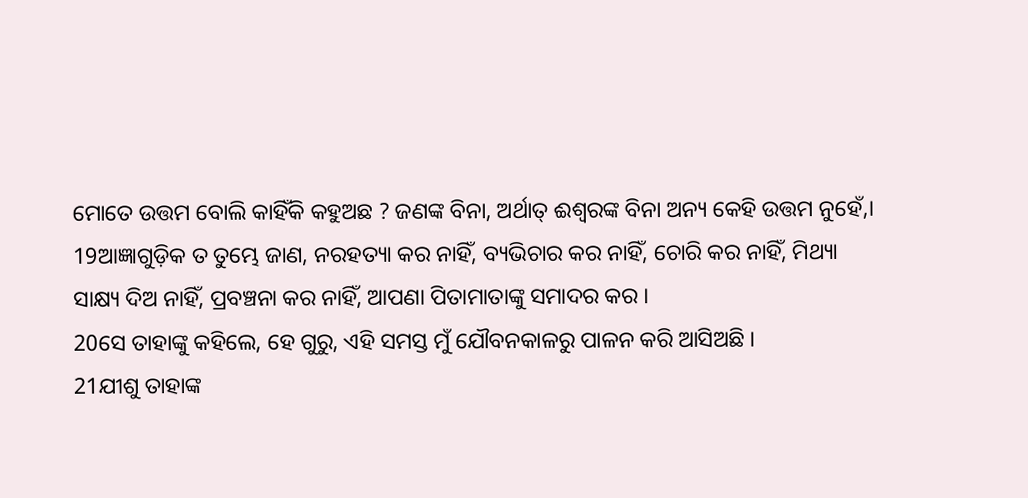ମୋତେ ଉତ୍ତମ ବୋଲି କାହିଁକି କହୁଅଛ ? ଜଣଙ୍କ ବିନା, ଅର୍ଥାତ୍ ଈଶ୍ୱରଙ୍କ ବିନା ଅନ୍ୟ କେହି ଉତ୍ତମ ନୁହେଁ,।
19ଆଜ୍ଞାଗୁଡ଼ିକ ତ ତୁମ୍ଭେ ଜାଣ, ନରହତ୍ୟା କର ନାହିଁ, ବ୍ୟଭିଚାର କର ନାହିଁ, ଚୋରି କର ନାହିଁ, ମିଥ୍ୟା ସାକ୍ଷ୍ୟ ଦିଅ ନାହିଁ, ପ୍ରବଞ୍ଚନା କର ନାହିଁ, ଆପଣା ପିତାମାତାଙ୍କୁ ସମାଦର କର ।
20ସେ ତାହାଙ୍କୁ କହିଲେ, ହେ ଗୁରୁ, ଏହି ସମସ୍ତ ମୁଁ ଯୌବନକାଳରୁ ପାଳନ କରି ଆସିଅଛି ।
21ଯୀଶୁ ତାହାଙ୍କ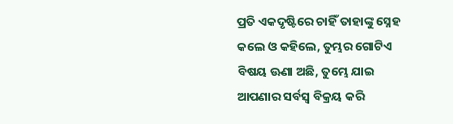ପ୍ରତି ଏକଦୃଷ୍ଟିରେ ଚାହିଁ ତାହାଙ୍କୁ ସ୍ନେହ କଲେ ଓ କହିଲେ, ତୁମ୍ଭର ଗୋଟିଏ ବିଷୟ ଊଣା ଅଛି, ତୁମ୍ଭେ ଯାଇ ଆପଣାର ସର୍ବସ୍ୱ ବିକ୍ରୟ କରି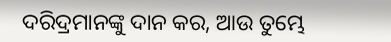ଦରିଦ୍ରମାନଙ୍କୁ ଦାନ କର, ଆଉ ତୁମ୍ଭେ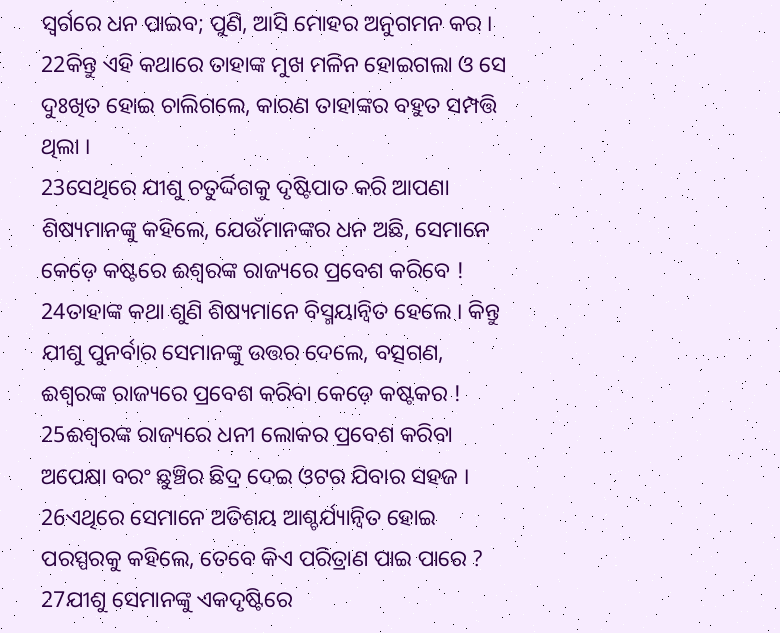ସ୍ୱର୍ଗରେ ଧନ ପାଇବ; ପୁଣି, ଆସି ମୋହର ଅନୁଗମନ କର ।
22କିନ୍ତୁ ଏହି କଥାରେ ତାହାଙ୍କ ମୁଖ ମଳିନ ହୋଇଗଲା ଓ ସେ ଦୁଃଖିତ ହୋଇ ଚାଲିଗଲେ, କାରଣ ତାହାଙ୍କର ବହୁତ ସମ୍ପତ୍ତି ଥିଲା ।
23ସେଥିରେ ଯୀଶୁ ଚତୁର୍ଦ୍ଦିଗକୁ ଦୃଷ୍ଟିପାତ କରି ଆପଣା ଶିଷ୍ୟମାନଙ୍କୁ କହିଲେ, ଯେଉଁମାନଙ୍କର ଧନ ଅଛି, ସେମାନେ କେଡ଼େ କଷ୍ଟରେ ଈଶ୍ୱରଙ୍କ ରାଜ୍ୟରେ ପ୍ରବେଶ କରିବେ !
24ତାହାଙ୍କ କଥା ଶୁଣି ଶିଷ୍ୟମାନେ ବିସ୍ମୟାନ୍ୱିତ ହେଲେ । କିନ୍ତୁ ଯୀଶୁ ପୁନର୍ବାର ସେମାନଙ୍କୁ ଉତ୍ତର ଦେଲେ, ବତ୍ସଗଣ, ଈଶ୍ୱରଙ୍କ ରାଜ୍ୟରେ ପ୍ରବେଶ କରିବା କେଡ଼େ କଷ୍ଟକର !
25ଈଶ୍ୱରଙ୍କ ରାଜ୍ୟରେ ଧନୀ ଲୋକର ପ୍ରବେଶ କରିବା ଅପେକ୍ଷା ବରଂ ଛୁଞ୍ଚିର ଛିଦ୍ର ଦେଇ ଓଟର ଯିବାର ସହଜ ।
26ଏଥିରେ ସେମାନେ ଅତିଶୟ ଆଶ୍ଚର୍ଯ୍ୟାନ୍ୱିତ ହୋଇ ପରସ୍ପରକୁ କହିଲେ, ତେବେ କିଏ ପରିତ୍ରାଣ ପାଇ ପାରେ ?
27ଯୀଶୁ ସେମାନଙ୍କୁ ଏକଦୃଷ୍ଟିରେ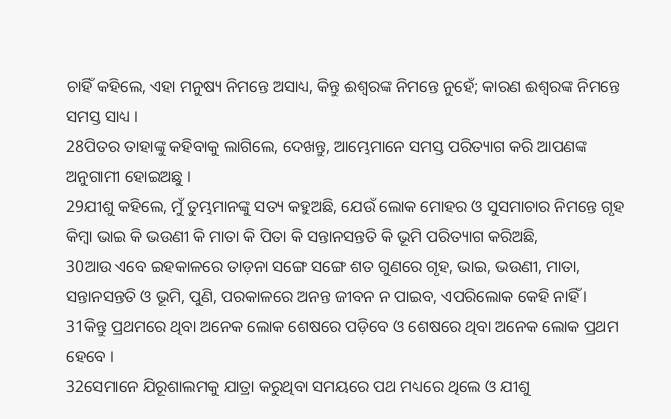ଚାହିଁ କହିଲେ, ଏହା ମନୁଷ୍ୟ ନିମନ୍ତେ ଅସାଧ୍ୟ, କିନ୍ତୁ ଈଶ୍ୱରଙ୍କ ନିମନ୍ତେ ନୁହେଁ; କାରଣ ଈଶ୍ୱରଙ୍କ ନିମନ୍ତେ ସମସ୍ତ ସାଧ୍ୟ ।
28ପିତର ତାହାଙ୍କୁ କହିବାକୁ ଲାଗିଲେ, ଦେଖନ୍ତୁ, ଆମ୍ଭେମାନେ ସମସ୍ତ ପରିତ୍ୟାଗ କରି ଆପଣଙ୍କ ଅନୁଗାମୀ ହୋଇଅଛୁ ।
29ଯୀଶୁ କହିଲେ, ମୁଁ ତୁମ୍ଭମାନଙ୍କୁ ସତ୍ୟ କହୁଅଛି, ଯେଉଁ ଲୋକ ମୋହର ଓ ସୁସମାଚାର ନିମନ୍ତେ ଗୃହ କିମ୍ବା ଭାଇ କି ଭଉଣୀ କି ମାତା କି ପିତା କି ସନ୍ତାନସନ୍ତତି କି ଭୂମି ପରିତ୍ୟାଗ କରିଅଛି,
30ଆଉ ଏବେ ଇହକାଳରେ ତାଡ଼ନା ସଙ୍ଗେ ସଙ୍ଗେ ଶତ ଗୁଣରେ ଗୃହ, ଭାଇ, ଭଉଣୀ, ମାତା, ସନ୍ତାନସନ୍ତତି ଓ ଭୂମି, ପୁଣି, ପରକାଳରେ ଅନନ୍ତ ଜୀବନ ନ ପାଇବ, ଏପରିଲୋକ କେହି ନାହିଁ ।
31କିନ୍ତୁ ପ୍ରଥମରେ ଥିବା ଅନେକ ଲୋକ ଶେଷରେ ପଡ଼ିବେ ଓ ଶେଷରେ ଥିବା ଅନେକ ଲୋକ ପ୍ରଥମ ହେବେ ।
32ସେମାନେ ଯିରୂଶାଲମକୁ ଯାତ୍ରା କରୁଥିବା ସମୟରେ ପଥ ମଧ୍ୟରେ ଥିଲେ ଓ ଯୀଶୁ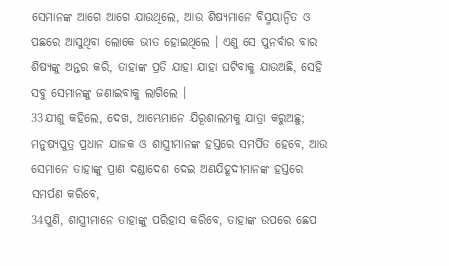ସେମାନଙ୍କ ଆଗେ ଆଗେ ଯାଉଥିଲେ, ଆଉ ଶିଷ୍ୟମାନେ ବିସ୍ମୟାନ୍ୱିତ ଓ ପଛରେ ଆସୁଥିବା ଲୋକେ ଭୀତ ହୋଇଥିଲେ । ଏଣୁ ସେ ପୁନର୍ବାର ବାର ଶିଷ୍ୟଙ୍କୁ ଅନ୍ତର କରି, ତାହାଙ୍କ ପ୍ରତି ଯାହା ଯାହା ଘଟିବାକୁ ଯାଉଅଛି, ସେହି ସବୁ ସେମାନଙ୍କୁ ଜଣାଇବାକୁ ଲାଗିଲେ ।
33ଯୀଶୁ କହିଲେ, ଦେଖ, ଆମ୍ଭେମାନେ ଯିରୂଶାଲମକୁ ଯାତ୍ରା କରୁଅଛୁ; ମନୁଷ୍ୟପୁତ୍ର ପ୍ରଧାନ ଯାଜକ ଓ ଶାସ୍ତ୍ରୀମାନଙ୍କ ହସ୍ତରେ ସମର୍ପିତ ହେବେ, ଆଉ ସେମାନେ ତାହାଙ୍କୁ ପ୍ରାଣ ଦଣ୍ଡାଦେଶ ଦେଇ ଅଣଯିହୂଦୀମାନଙ୍କ ହସ୍ତରେ ସମର୍ପଣ କରିବେ,
34ପୁଣି, ଶାସ୍ତ୍ରୀମାନେ ତାହାଙ୍କୁ ପରିହାସ କରିବେ, ତାହାଙ୍କ ଉପରେ ଛେପ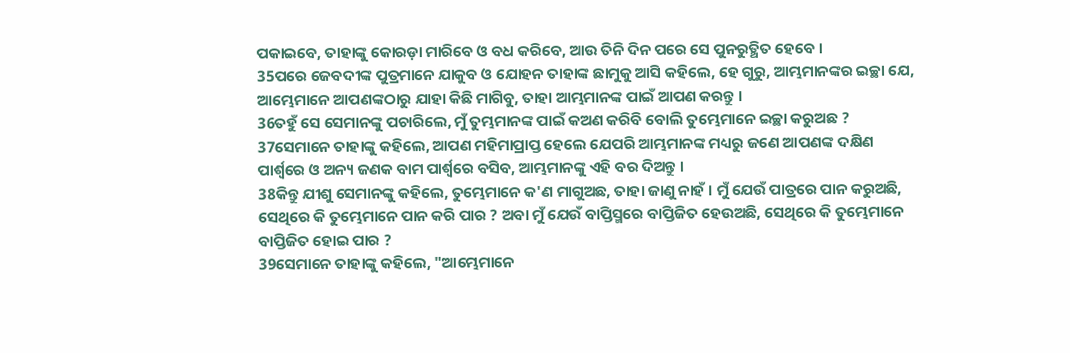ପକାଇବେ, ତାହାଙ୍କୁ କୋରଡ଼ା ମାରିବେ ଓ ବଧ କରିବେ, ଆଉ ତିନି ଦିନ ପରେ ସେ ପୁନରୁତ୍ଥିତ ହେବେ ।
35ପରେ ଜେବଦୀଙ୍କ ପୁତ୍ରମାନେ ଯାକୁବ ଓ ଯୋହନ ତାହାଙ୍କ ଛାମୁକୁ ଆସି କହିଲେ, ହେ ଗୁରୁ, ଆମ୍ଭମାନଙ୍କର ଇଚ୍ଛା ଯେ, ଆମ୍ଭେମାନେ ଆପଣଙ୍କଠାରୁ ଯାହା କିଛି ମାଗିବୁ, ତାହା ଆମ୍ଭମାନଙ୍କ ପାଇଁ ଆପଣ କରନ୍ତୁ ।
36ତହୁଁ ସେ ସେମାନଙ୍କୁ ପଚାରିଲେ, ମୁଁ ତୁମ୍ଭମାନଙ୍କ ପାଇଁ କଅଣ କରିବି ବୋଲି ତୁମ୍ଭେମାନେ ଇଚ୍ଛା କରୁଅଛ ?
37ସେମାନେ ତାହାଙ୍କୁ କହିଲେ, ଆପଣ ମହିମାପ୍ରାପ୍ତ ହେଲେ ଯେପରି ଆମ୍ଭମାନଙ୍କ ମଧ୍ୟରୁ ଜଣେ ଆପଣଙ୍କ ଦକ୍ଷିଣ ପାର୍ଶ୍ୱରେ ଓ ଅନ୍ୟ ଜଣକ ବାମ ପାର୍ଶ୍ୱରେ ବସିବ, ଆମ୍ଭମାନଙ୍କୁ ଏହି ବର ଦିଅନ୍ତୁ ।
38କିନ୍ତୁ ଯୀଶୁ ସେମାନଙ୍କୁ କହିଲେ, ତୁମ୍ଭେମାନେ କ'ଣ ମାଗୁଅଛ, ତାହା ଜାଣୁ ନାହଁ । ମୁଁ ଯେଉଁ ପାତ୍ରରେ ପାନ କରୁଅଛି, ସେଥିରେ କି ତୁମ୍ଭେମାନେ ପାନ କରି ପାର ? ଅବା ମୁଁ ଯେଉଁ ବାପ୍ତିସ୍ମରେ ବାପ୍ତିଜିତ ହେଉଅଛି, ସେଥିରେ କି ତୁମ୍ଭେମାନେ ବାପ୍ତିଜିତ ହୋଇ ପାର ?
39ସେମାନେ ତାହାଙ୍କୁ କହିଲେ, "ଆମ୍ଭେମାନେ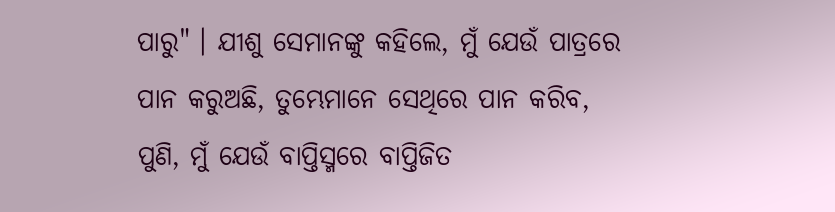ପାରୁ" । ଯୀଶୁ ସେମାନଙ୍କୁ କହିଲେ, ମୁଁ ଯେଉଁ ପାତ୍ରରେ ପାନ କରୁଅଛି, ତୁମ୍ଭେମାନେ ସେଥିରେ ପାନ କରିବ, ପୁଣି, ମୁଁ ଯେଉଁ ବାପ୍ତିସ୍ମରେ ବାପ୍ତିଜିତ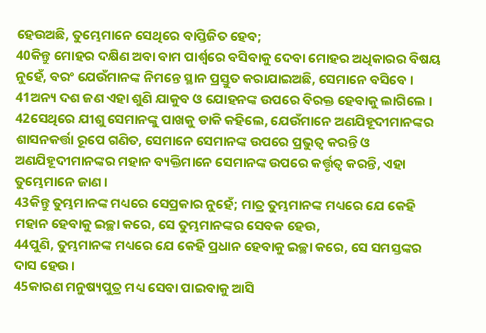ହେଉଅଛି, ତୁମ୍ଭେମାନେ ସେଥିରେ ବାପ୍ତିଜିତ ହେବ;
40କିନ୍ତୁ ମୋହର ଦକ୍ଷିଣ ଅବା ବାମ ପାର୍ଶ୍ୱରେ ବସିବାକୁ ଦେବା ମୋହର ଅଧିକାରର ବିଷୟ ନୁହେଁ, ବରଂ ଯେଉଁମାନଙ୍କ ନିମନ୍ତେ ସ୍ଥାନ ପ୍ରସ୍ତୁତ କରାଯାଇଅଛି, ସେମାନେ ବସିବେ ।
41ଅନ୍ୟ ଦଶ ଜଣ ଏହା ଶୁଣି ଯାକୁବ ଓ ଯୋହନଙ୍କ ଉପରେ ବିରକ୍ତ ହେବାକୁ ଲାଗିଲେ ।
42ସେଥିରେ ଯୀଶୁ ସେମାନଙ୍କୁ ପାଖକୁ ଡାକି କହିଲେ, ଯେଉଁମାନେ ଅଣଯିହୂଦୀମାନଙ୍କର ଶାସନକର୍ତ୍ତା ରୂପେ ଗଣିତ, ସେମାନେ ସେମାନଙ୍କ ଉପରେ ପ୍ରଭୁତ୍ୱ କରନ୍ତି ଓ ଅଣଯିହୂଦୀମାନଙ୍କର ମହାନ ବ୍ୟକ୍ତିମାନେ ସେମାନଙ୍କ ଉପରେ କର୍ତ୍ତୃତ୍ୱ କରନ୍ତି, ଏହା ତୁମ୍ଭେମାନେ ଜାଣ ।
43କିନ୍ତୁ ତୁମ୍ଭମାନଙ୍କ ମଧ୍ୟରେ ସେପ୍ରକାର ନୁହେଁ; ମାତ୍ର ତୁମ୍ଭମାନଙ୍କ ମଧ୍ୟରେ ଯେ କେହି ମହାନ ହେବାକୁ ଇଚ୍ଛା କରେ, ସେ ତୁମ୍ଭମାନଙ୍କର ସେବକ ହେଉ,
44ପୁଣି, ତୁମ୍ଭମାନଙ୍କ ମଧ୍ୟରେ ଯେ କେହି ପ୍ରଧାନ ହେବାକୁ ଇଚ୍ଛା କରେ, ସେ ସମସ୍ତଙ୍କର ଦାସ ହେଉ ।
45କାରଣ ମନୁଷ୍ୟପୁତ୍ର ମଧ୍ୟ ସେବା ପାଇବାକୁ ଆସି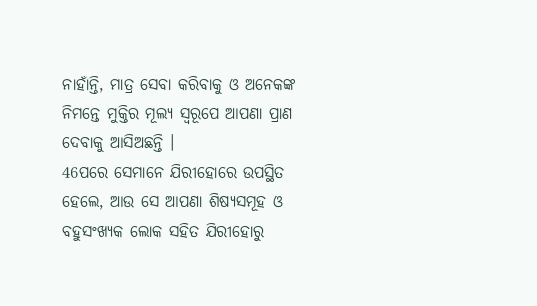ନାହାଁନ୍ତି, ମାତ୍ର ସେବା କରିବାକୁ ଓ ଅନେକଙ୍କ ନିମନ୍ତେ ମୁକ୍ତିର ମୂଲ୍ୟ ସ୍ୱରୂପେ ଆପଣା ପ୍ରାଣ ଦେବାକୁ ଆସିଅଛନ୍ତି ।
46ପରେ ସେମାନେ ଯିରୀହୋରେ ଉପସ୍ଥିତ ହେଲେ, ଆଉ ସେ ଆପଣା ଶିଷ୍ୟସମୂହ ଓ ବହୁସଂଖ୍ୟକ ଲୋକ ସହିତ ଯିରୀହୋରୁ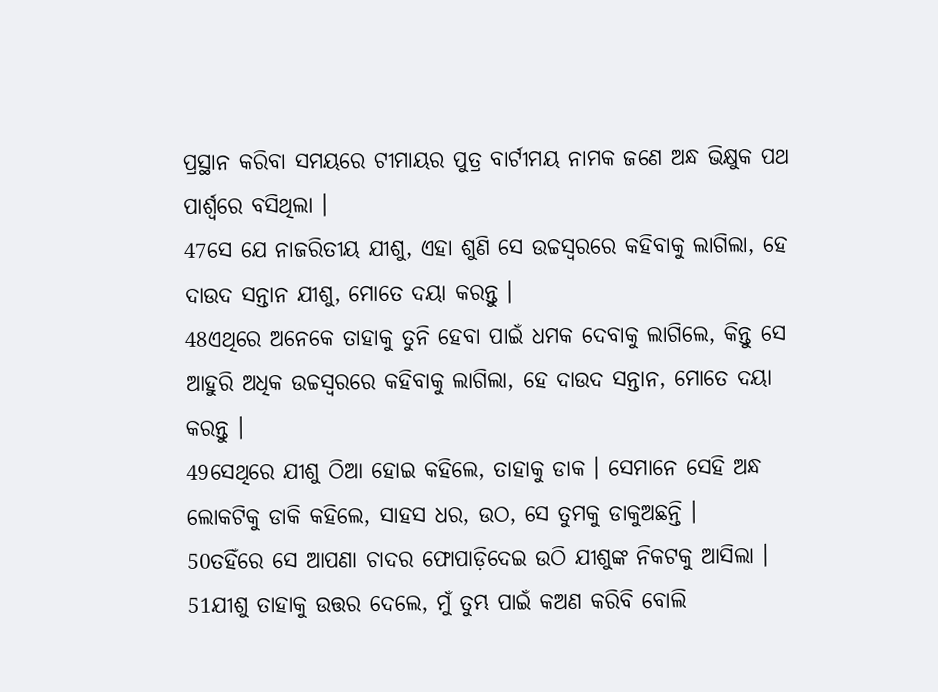ପ୍ରସ୍ଥାନ କରିବା ସମୟରେ ଟୀମାୟର ପୁତ୍ର ବାର୍ଟୀମୟ ନାମକ ଜଣେ ଅନ୍ଧ ଭିକ୍ଷୁକ ପଥ ପାର୍ଶ୍ୱରେ ବସିଥିଲା ।
47ସେ ଯେ ନାଜରିତୀୟ ଯୀଶୁ, ଏହା ଶୁଣି ସେ ଉଚ୍ଚସ୍ୱରରେ କହିବାକୁ ଲାଗିଲା, ହେ ଦାଉଦ ସନ୍ତାନ ଯୀଶୁ, ମୋତେ ଦୟା କରନ୍ତୁ ।
48ଏଥିରେ ଅନେକେ ତାହାକୁ ତୁନି ହେବା ପାଇଁ ଧମକ ଦେବାକୁ ଲାଗିଲେ, କିନ୍ତୁ ସେ ଆହୁରି ଅଧିକ ଉଚ୍ଚସ୍ୱରରେ କହିବାକୁ ଲାଗିଲା, ହେ ଦାଉଦ ସନ୍ତାନ, ମୋତେ ଦୟା କରନ୍ତୁ ।
49ସେଥିରେ ଯୀଶୁ ଠିଆ ହୋଇ କହିଲେ, ତାହାକୁ ଡାକ । ସେମାନେ ସେହି ଅନ୍ଧ ଲୋକଟିକୁ ଡାକି କହିଲେ, ସାହସ ଧର, ଉଠ, ସେ ତୁମକୁ ଡାକୁଅଛନ୍ତି ।
50ତହିଁରେ ସେ ଆପଣା ଚାଦର ଫୋପାଡ଼ିଦେଇ ଉଠି ଯୀଶୁଙ୍କ ନିକଟକୁ ଆସିଲା ।
51ଯୀଶୁ ତାହାକୁ ଉତ୍ତର ଦେଲେ, ମୁଁ ତୁମ୍ଭ ପାଇଁ କଅଣ କରିବି ବୋଲି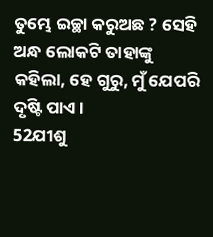ତୁମ୍ଭେ ଇଚ୍ଛା କରୁଅଛ ? ସେହି ଅନ୍ଧ ଲୋକଟି ତାହାଙ୍କୁ କହିଲା, ହେ ଗୁରୁ, ମୁଁ ଯେପରି ଦୃଷ୍ଟି ପାଏ ।
52ଯୀଶୁ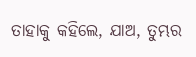ତାହାକୁ କହିଲେ, ଯାଅ, ତୁମ୍ଭର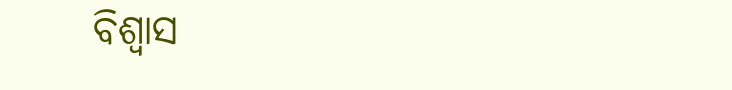ବିଶ୍ୱାସ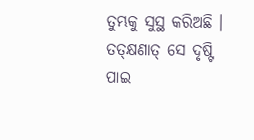ତୁମ୍ଭକୁ ସୁସ୍ଥ କରିଅଛି । ତତ୍କ୍ଷଣାତ୍ ସେ ଦୃଷ୍ଟି ପାଇ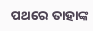ପଥରେ ତାହାଙ୍କ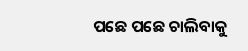ପଛେ ପଛେ ଚାଲିବାକୁ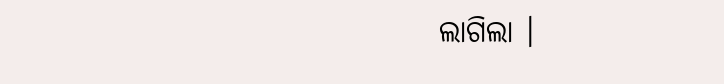ଲାଗିଲା ।